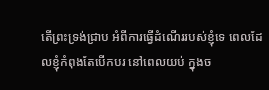តើព្រះទ្រង់ជ្រាប អំពីការធ្វើដំណើររបស់ខ្ញុំទេ ពេលដែលខ្ញុំកំពុងតែបើកបរ នៅពេលយប់ ក្នុងច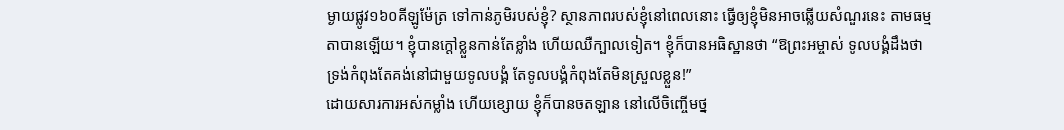ម្ងាយផ្លូវ១៦០គីឡូម៉ែត្រ ទៅកាន់ភូមិរបស់ខ្ញុំ? ស្ថានភាពរបស់ខ្ញុំនៅពេលនោះ ធ្វើឲ្យខ្ញុំមិនអាចឆ្លើយសំណួរនេះ តាមធម្មតាបានឡើយ។ ខ្ញុំបានក្តៅខ្លួនកាន់តែខ្លាំង ហើយឈឺក្បាលទៀត។ ខ្ញុំក៏បានអធិស្ឋានថា “ឱព្រះអម្ចាស់ ទូលបង្គំដឹងថា ទ្រង់កំពុងតែគង់នៅជាមួយទូលបង្គំ តែទូលបង្គំកំពុងតែមិនស្រួលខ្លួន!”
ដោយសារការអស់កម្លាំង ហើយខ្សោយ ខ្ញុំក៏បានចតឡាន នៅលើចិញ្ចើមថ្ន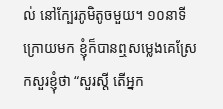ល់ នៅក្បែរភូមិតូចមួយ។ ១០នាទីក្រោយមក ខ្ញុំក៏បានឮសម្លេងគេស្រែកសួរខ្ញុំថា “សួរស្តី តើអ្នក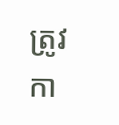ត្រូវកា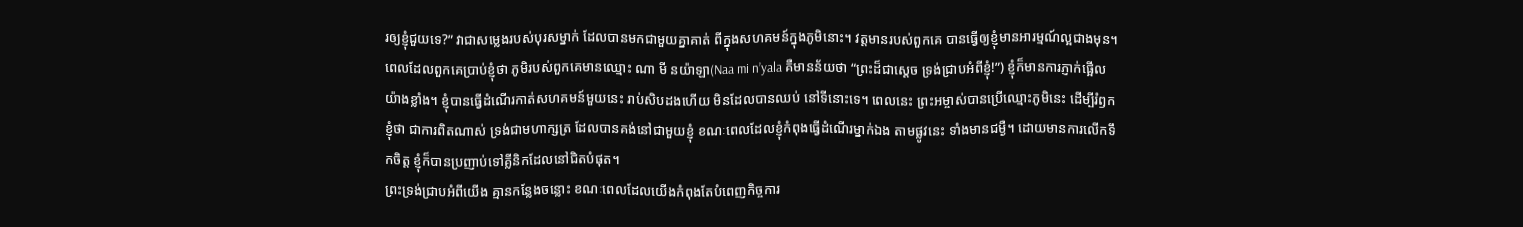រឲ្យខ្ញុំជួយទេ?” វាជាសម្លេងរបស់បុរសម្នាក់ ដែលបានមកជាមួយគ្នាគាត់ ពីក្នុងសហគមន៍ក្នុងភូមិនោះ។ វត្តមានរបស់ពួកគេ បានធ្វើឲ្យខ្ញុំមានអារម្មណ៍ល្អជាងមុន។ ពេលដែលពួកគេប្រាប់ខ្ញុំថា ភូមិរបស់ពួកគេមានឈ្មោះ ណា មី នយ៉ាឡា(Naa mi n’yala គឺមានន័យថា “ព្រះដ៏ជាស្តេច ទ្រង់ជ្រាបអំពីខ្ញុំ!”) ខ្ញុំក៏មានការភ្ញាក់ផ្អើលយ៉ាងខ្លាំង។ ខ្ញុំបានធ្វើដំណើរកាត់សហគមន៍មួយនេះ រាប់សិបដងហើយ មិនដែលបានឈប់ នៅទីនោះទេ។ ពេលនេះ ព្រះអម្ចាស់បានប្រើឈ្មោះភូមិនេះ ដើម្បីរំឭកខ្ញុំថា ជាការពិតណាស់ ទ្រង់ជាមហាក្សត្រ ដែលបានគង់នៅជាមួយខ្ញុំ ខណៈពេលដែលខ្ញុំកំពុងធ្វើដំណើរម្នាក់ឯង តាមផ្លូវនេះ ទាំងមានជម្ងឺ។ ដោយមានការលើកទឹកចិត្ត ខ្ញុំក៏បានប្រញាប់ទៅគ្លីនិកដែលនៅជិតបំផុត។
ព្រះទ្រង់ជ្រាបអំពីយើង គ្មានកន្លែងចន្លោះ ខណៈពេលដែលយើងកំពុងតែបំពេញកិច្ចការ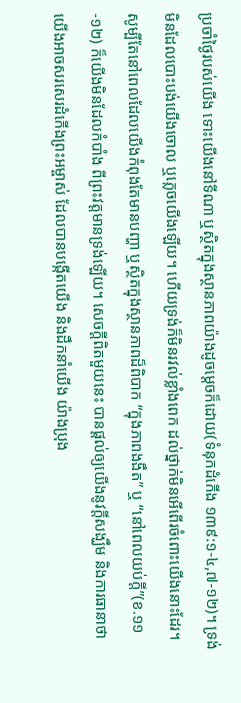ប្រចាំថ្ងៃរបស់យើង ទោះយើងនៅទីណា ឬស្ថិតក្នុងស្ថានភាពយ៉ាងដូចម្តេចក៏ដោយ(ទំនុកដំកើង ១៣៩:១-៤,៧-១២)។ ទ្រង់មិនដែលបោះបង់យើងចោល ឬភ្លេចយើងឡើយ។ ហើយទ្រង់ក៏មិនរវល់ខ្លាំងពេក ដល់ថ្នាក់មិនអើពើរចំពោះយើងនោះដែរ។ សូម្បីតែនៅពេលដែលយើងកំពុងតែមានបញ្ហា ឬស្ថិតក្នុងស្ថានភាពដ៏ពិបាក “ក្នុងភាពងងឹត” ឬ “នៅពេលយប់ក្តី”(ខ.១១-១២) ក៏យើងមិនដែលកំបាំង ពីព្រះវត្តមានទ្រង់ឡើយ។ សេចក្តីពិតមួយនេះ បានផ្តល់ឲ្យយើងនូវក្តីសង្ឃឹម និងការធានាថា យើងអាចសរសេរដំកើងព្រះអម្ចាស់ ដែលបានបង្កើតយើង និងដឹកនាំយើង យ៉ាងប្រុង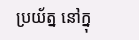ប្រយ័ត្ន នៅក្នុ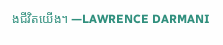ងជីវិតយើង។ —LAWRENCE DARMANI